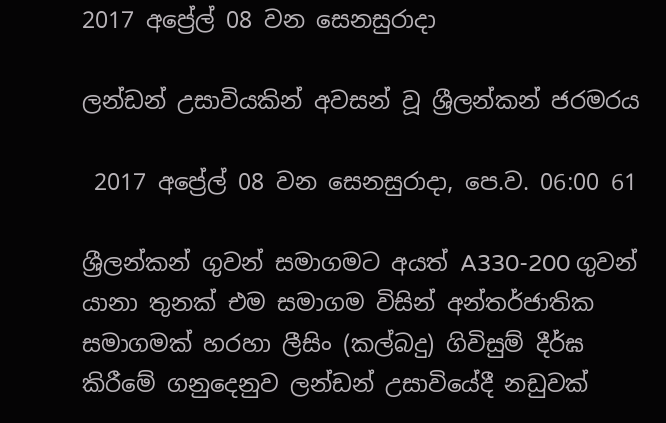2017 අප්‍රේල් 08 වන සෙනසුරාදා

ලන්ඩන් උසාවියකින් අවසන් වූ ශ්‍රීලන්කන් ජරමරය

 2017 අප්‍රේල් 08 වන සෙනසුරාදා, පෙ.ව. 06:00 61

ශ්‍රීලන්කන් ගුවන් සමාගමට අයත් A330-200 ගුවන් යානා තුනක් එම සමාගම විසින් අන්තර්ජාතික සමාගමක් හරහා ලීසිං (කල්බදු) ගිවිසුම් දීර්ඝ කිරීමේ ගනුදෙනුව ලන්ඩන් උසාවියේදී නඩුවක්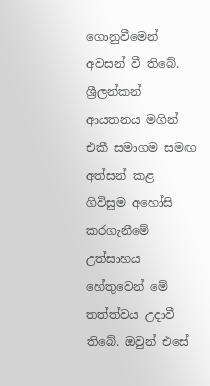ගොනුවීමෙන් අවසන් වී තිබේ. ශ්‍රීලන්කන් ආයතනය මගින් එකී සමාගම සමඟ අත්සන් කළ ගිවිසුම අහෝසි කරගැනීමේ උත්සාහය හේතුවෙන් මේ තත්ත්වය උදාවී තිබේ. ඔවුන් එසේ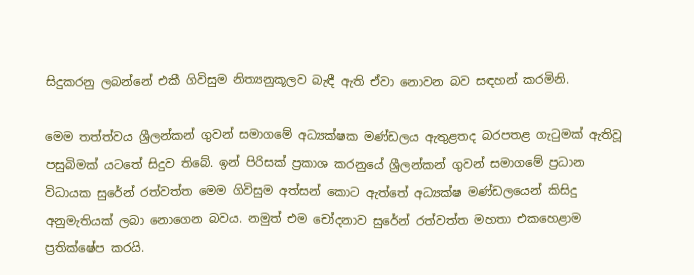සිදුකරනු ලබන්නේ එකී ගිවිසුම නිත්‍යනුකූලව බැඳී ඇති ඒවා නොවන බව සඳහන් කරමිනි.

මෙම තත්ත්වය ශ්‍රීලන්කන් ගුවන් සමාගමේ අධ්‍යක්ෂක මණ්ඩලය ඇතුළතද බරපතළ ගැටුමක් ඇතිවූ පසුබිමක් යටතේ සිදුව තිබේ. ඉන් පිරිසක් ප්‍රකාශ කරනුයේ ශ්‍රීලන්කන් ගුවන් සමාගමේ ප්‍රධාන විධායක සුරේන් රත්වත්ත මෙම ගිවිසුම අත්සන් කොට ඇත්තේ අධ්‍යක්ෂ මණ්ඩලයෙන් කිසිදු අනුමැතියක් ලබා නොගෙන බවය. නමුත් එම චෝදනාව සුරේන් රත්වත්ත මහතා එකහෙළාම ප්‍රතික්ෂේප කරයි.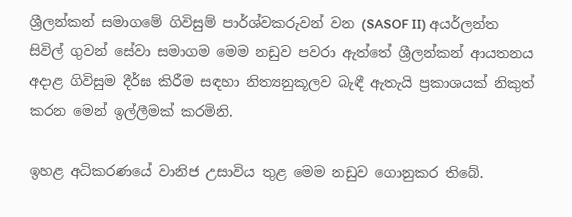ශ්‍රීලන්කන් සමාගමේ ගිවිසුම් පාර්ශ්වකරුවන් වන (SASOF II) අයර්ලන්ත සිවිල් ගුවන් සේවා සමාගම මෙම නඩුව පවරා ඇත්තේ ශ්‍රීලන්කන් ආයතනය අදාළ ගිවිසුම දීර්ඝ කිරීම සඳහා නිත්‍යනුකූලව බැඳී ඇතැයි ප්‍රකාශයක් නිකුත් කරන මෙන් ඉල්ලීමක් කරමිනි.

ඉහළ අධිකරණයේ වානිජ උසාවිය තුළ මෙම නඩුව ගොනුකර තිබේ.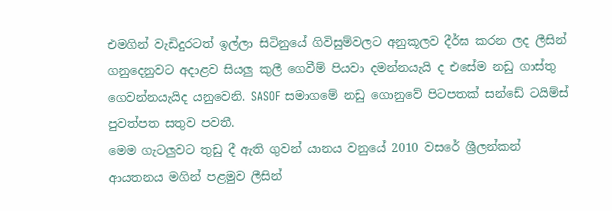එමගින් වැඩිදුරටත් ඉල්ලා සිටිනුයේ ගිවිසුම්වලට අනුකූලව දීර්ඝ කරන ලද ලීසින් ගනුදෙනුවට අදාළව සියලු කුලී ගෙවීම් පියවා දමන්නයැයි ද එසේම නඩු ගාස්තු ගෙවන්නයැයිද යනුවෙනි. SASOF සමාගමේ නඩු ගොනුවේ පිටපතක් සන්ඩේ ටයිම්ස් පුවත්පත සතුව පවතී.
මෙම ගැටලුවට තුඩු දී ඇති ගුවන් යානය වනුයේ 2010 වසරේ ශ්‍රීලන්කන් ආයතනය මගින් පළමුව ලීසින්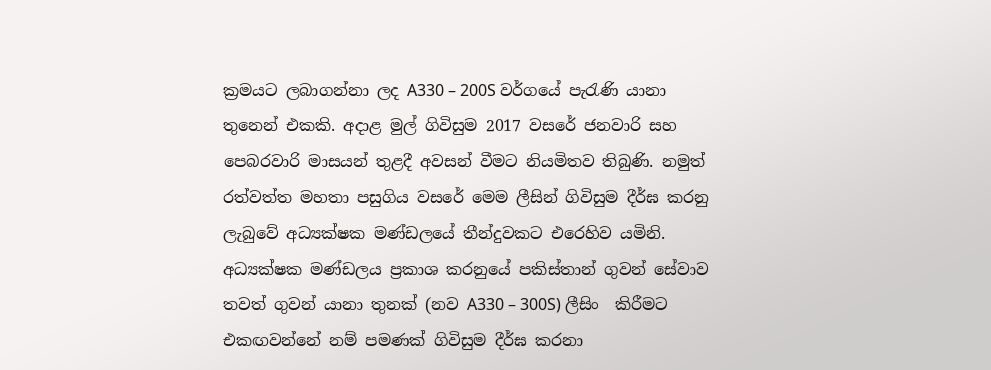ක්‍රමයට ලබාගන්නා ලද A330 – 200S වර්ගයේ පැරැණි යානා තුනෙන් එකකි. අදාළ මුල් ගිවිසුම 2017 වසරේ ජනවාරි සහ පෙබරවාරි මාසයන් තුළදී අවසන් වීමට නියමිතව තිබුණි. නමුත් රත්වත්ත මහතා පසුගිය වසරේ මෙම ලීසින් ගිවිසුම දීර්ඝ කරනු ලැබුවේ අධ්‍යක්ෂක මණ්ඩලයේ තීන්දුවකට එරෙහිව යමිනි. අධ්‍යක්ෂක මණ්ඩලය ප්‍රකාශ කරනුයේ පකිස්තාන් ගුවන් සේවාව තවත් ගුවන් යානා තුනක් (නව A330 – 300S) ලීසිං  කිරීමට එකඟවන්නේ නම් පමණක් ගිවිසුම දීර්ඝ කරනා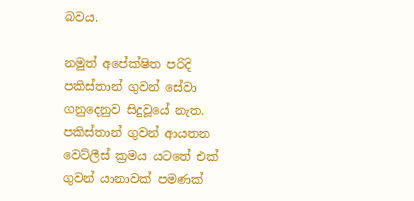බවය.

නමුත් අපේක්ෂිත පරිදි පකිස්තාන් ගුවන් සේවා ගනුදෙනුව සිදුවූයේ නැත. පකිස්තාන් ගුවන් ආයතන වෙට්ලීස් ක්‍රමය යටතේ එක් ගුවන් යානාවක් පමණක්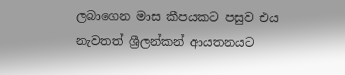ලබාගෙන මාස කීපයකට පසුව එය නැවතත් ශ්‍රීලන්කන් ආයතනයට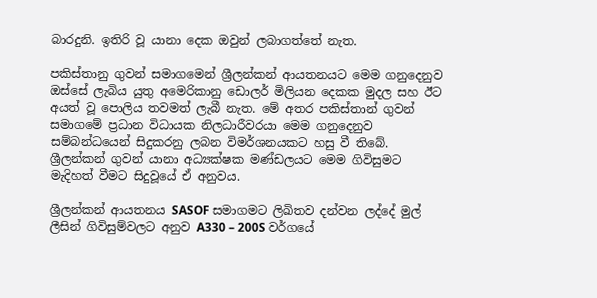බාරදුනි. ඉතිරි වූ යානා දෙක ඔවුන් ලබාගත්තේ නැත.

පකිස්තානු ගුවන් සමාගමෙන් ශ්‍රීලන්කන් ආයතනයට මෙම ගනුදෙනුව ඔස්සේ ලැබිය යුතු අමෙරිකානු ඩොලර් මිලියන දෙකක මුදල සහ ඊට අයත් වූ පොලිය තවමත් ලැබී නැත. මේ අතර පකිස්තාන් ගුවන් සමාගමේ ප්‍රධාන විධායක නිලධාරීවරයා මෙම ගනුදෙනුව සම්බන්ධයෙන් සිදුකරනු ලබන විමර්ශනයකට හසු වී තිබේ. ශ්‍රීලන්කන් ගුවන් යානා අධ්‍යක්ෂක මණ්ඩලයට මෙම ගිවිසුමට මැදිහත් වීමට සිදුවූයේ ඒ අනුවය.

ශ්‍රීලන්කන් ආයතනය SASOF සමාගමට ලිඛිතව දන්වන ලද්දේ මුල් ලීසින් ගිවිසුම්වලට අනුව A330 – 200S වර්ගයේ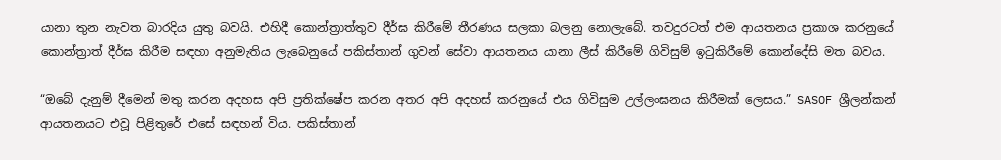යානා තුන නැවත බාරදිය යුතු බවයි. එහිදී කොන්ත්‍රාත්තුව දීර්ඝ කිරීමේ තීරණය සලකා බලනු නොලැබේ. තවදුරටත් එම ආයතනය ප්‍රකාශ කරනුයේ කොන්ත්‍රාත් දීර්ඝ කිරීම සඳහා අනුමැතිය ලැබෙනුයේ පකිස්තාන් ගුවන් සේවා ආයතනය යානා ලීස් කිරීමේ ගිවිසුම් ඉටුකිරීමේ කොන්දේසි මත බවය.

“ඔබේ දැනුම් දීමෙන් මතු කරන අදහස අපි ප්‍රතික්ෂේප කරන අතර අපි අදහස් කරනුයේ එය ගිවිසුම උල්ලංඝනය කිරීමක් ලෙසය.” SASOF ශ්‍රීලන්කන් ආයතනයට එවූ පිළිතුරේ එසේ සඳහන් විය. පකිස්තාන්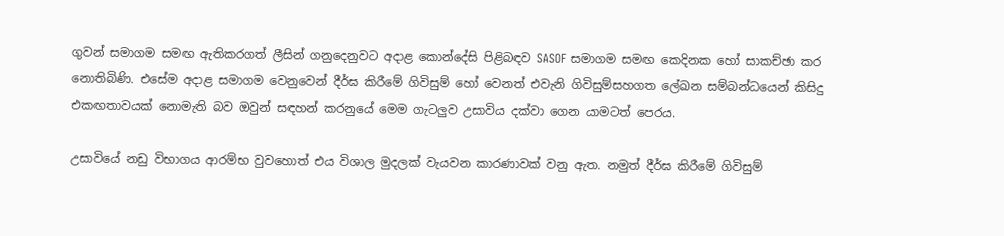ගුවන් සමාගම සමඟ ඇතිකරගත් ලීසින් ගනුදෙනුවට අදාළ කොන්දේසි පිළිබඳව SASOF සමාගම සමඟ කෙදිනක හෝ සාකච්ඡා කර නොතිබිණි. එසේම අදාළ සමාගම වෙනුවෙන් දීර්ඝ කිරීමේ ගිවිසුම් හෝ වෙනත් එවැනි ගිවිසුම්සහගත ලේඛන සම්බන්ධයෙන් කිසිදු එකඟතාවයක් නොමැති බව ඔවුන් සඳහන් කරනුයේ මෙම ගැටලුව උසාවිය දක්වා ගෙන යාමටත් පෙරය.

උසාවියේ නඩු විභාගය ආරම්භ වුවහොත් එය විශාල මුදලක් වැයවන කාරණාවක් වනු ඇත. නමුත් දීර්ඝ කිරීමේ ගිවිසුම්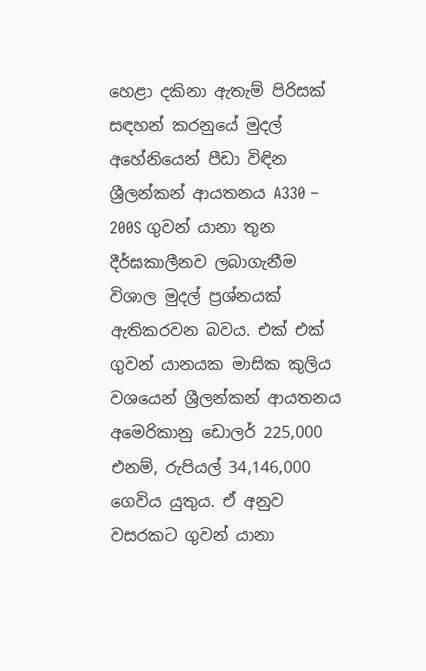හෙළා දකිනා ඇතැම් පිරිසක් සඳහන් කරනුයේ මුදල් අහේනියෙන් පීඩා විඳින ශ්‍රීලන්කන් ආයතනය A330 – 200S ගුවන් යානා තුන දීර්ඝකාලීනව ලබාගැනීම විශාල මුදල් ප්‍රශ්නයක් ඇතිකරවන බවය. එක් එක් ගුවන් යානයක මාසික කුලිය වශයෙන් ශ්‍රීලන්කන් ආයතනය අමෙරිකානු ඩොලර් 225,000 එනම්, රුපියල් 34,146,000 ගෙවිය යුතුය. ඒ අනුව වසරකට ගුවන් යානා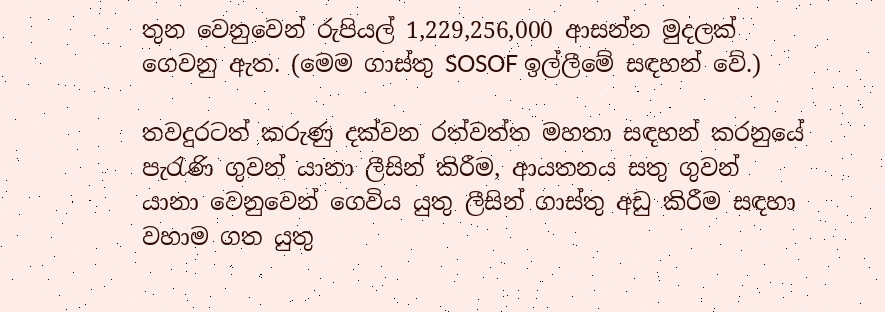තුන වෙනුවෙන් රුපියල් 1,229,256,000 ආසන්න මුදලක් ගෙවනු ඇත. (මෙම ගාස්තු SOSOF ඉල්ලීමේ සඳහන් වේ.)

තවදුරටත් කරුණු දක්වන රත්වත්ත මහතා සඳහන් කරනුයේ පැරැණි ගුවන් යානා ලීසින් කිරීම, ආයතනය සතු ගුවන් යානා වෙනුවෙන් ගෙවිය යුතු ලීසින් ගාස්තු අඩු කිරීම සඳහා වහාම ගත යුතු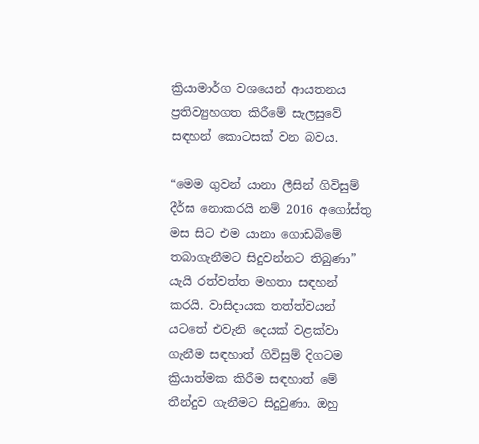ක්‍රියාමාර්ග වශයෙන් ආයතනය ප්‍රතිව්‍යුහගත කිරීමේ සැලසුවේ සඳහන් කොටසක් වන බවය.

“මෙම ගුවන් යානා ලීසින් ගිවිසුම් දීර්ඝ නොකරයි නම් 2016 අගෝස්තු මස සිට එම යානා ගොඩබිමේ තබාගැනීමට සිදුවන්නට තිබුණා” යැයි රත්වත්ත මහතා සඳහන් කරයි. වාසිදායක තත්ත්වයන් යටතේ එවැනි දෙයක් වළක්වා ගැනීම සඳහාත් ගිවිසුම් දිගටම ක්‍රියාත්මක කිරීම සඳහාත් මේ තීන්දුව ගැනීමට සිදුවුණා. ඔහු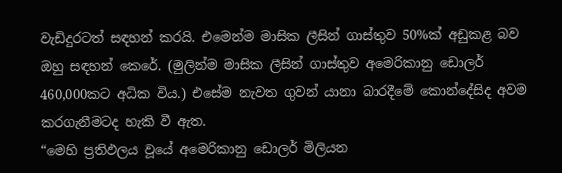වැඩිදුරටත් සඳහන් කරයි. එමෙන්ම මාසික ලීසින් ගාස්තුව 50%ක් අඩුකළ බව ඔහු සඳහන් කෙරේ. (මුලින්ම මාසික ලීසින් ගාස්තුව අමෙරිකානු ඩොලර් 460,000කට අධික විය.) එසේම නැවත ගුවන් යානා බාරදීමේ කොන්දේසිද අවම කරගැනීමටද හැකි වී ඇත.
“මෙහි ප්‍රතිඵලය වූයේ අමෙරිකානු ඩොලර් මිලියන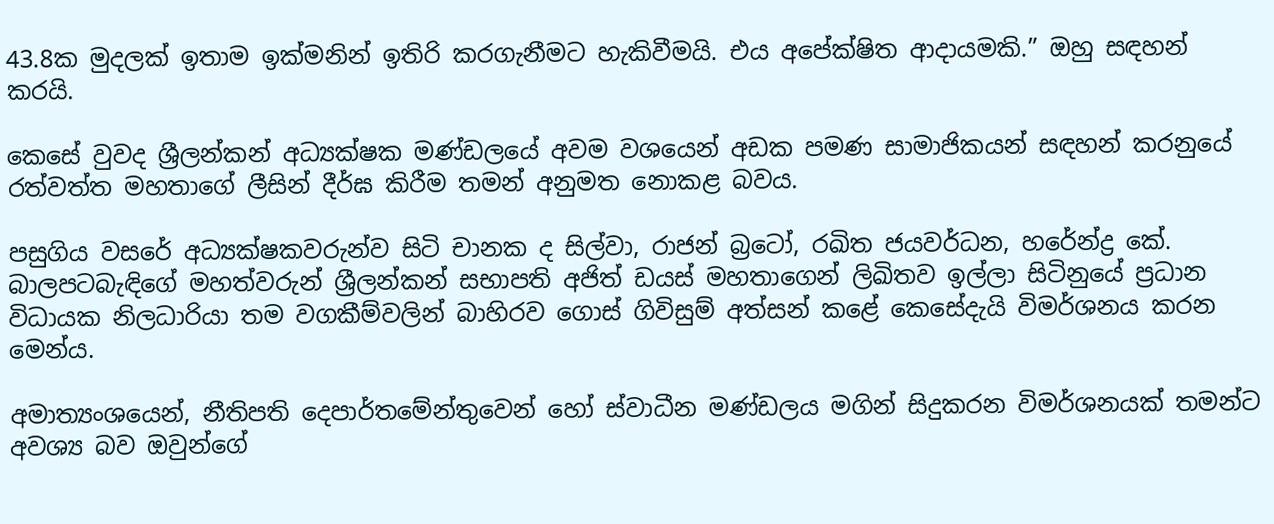43.8ක මුදලක් ඉතාම ඉක්මනින් ඉතිරි කරගැනීමට හැකිවීමයි. එය අපේක්ෂිත ආදායමකි.” ඔහු සඳහන් කරයි.

කෙසේ වුවද ශ්‍රීලන්කන් අධ්‍යක්ෂක මණ්ඩලයේ අවම වශයෙන් අඩක පමණ සාමාජිකයන් සඳහන් කරනුයේ රත්වත්ත මහතාගේ ලීසින් දීර්ඝ කිරීම තමන් අනුමත නොකළ බවය.

පසුගිය වසරේ අධ්‍යක්ෂකවරුන්ව සිටි චානක ද සිල්වා, රාජන් බ්‍රටෝ, රඛිත ජයවර්ධන, හරේන්ද්‍ර කේ. බාලපටබැඳිගේ මහත්වරුන් ශ්‍රීලන්කන් සභාපති අජිත් ඩයස් මහතාගෙන් ලිඛිතව ඉල්ලා සිටිනුයේ ප්‍රධාන විධායක නිලධාරියා තම වගකීම්වලින් බාහිරව ගොස් ගිවිසුම් අත්සන් කළේ කෙසේදැයි විමර්ශනය කරන මෙන්ය.

අමාත්‍යංශයෙන්, නීතිපති දෙපාර්තමේන්තුවෙන් හෝ ස්වාධීන මණ්ඩලය මගින් සිදුකරන විමර්ශනයක් තමන්ට අවශ්‍ය බව ඔවුන්ගේ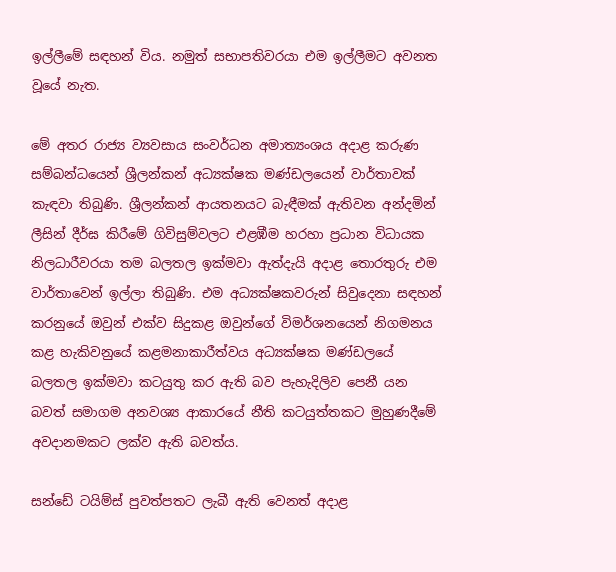ඉල්ලීමේ සඳහන් විය. නමුත් සභාපතිවරයා එම ඉල්ලීමට අවනත වූයේ නැත.

මේ අතර රාජ්‍ය ව්‍යවසාය සංවර්ධන අමාත්‍යංශය අදාළ කරුණ සම්බන්ධයෙන් ශ්‍රීලන්කන් අධ්‍යක්ෂක මණ්ඩලයෙන් වාර්තාවක් කැඳවා තිබුණි. ශ්‍රීලන්කන් ආයතනයට බැඳීමක් ඇතිවන අන්දමින් ලීසින් දීර්ඝ කිරීමේ ගිවිසුම්වලට එළඹීම හරහා ප්‍රධාන විධායක නිලධාරීවරයා තම බලතල ඉක්මවා ඇත්දැයි අදාළ තොරතුරු එම වාර්තාවෙන් ඉල්ලා තිබුණි. එම අධ්‍යක්ෂකවරුන් සිවුදෙනා සඳහන් කරනුයේ ඔවුන් එක්ව සිදුකළ ඔවුන්ගේ විමර්ශනයෙන් නිගමනය කළ හැකිවනුයේ කළමනාකාරීත්වය අධ්‍යක්ෂක මණ්ඩලයේ බලතල ඉක්මවා කටයුතු කර ඇති බව පැහැදිලිව පෙනී යන බවත් සමාගම අනවශ්‍ය ආකාරයේ නීති කටයුත්තකට මුහුණදීමේ අවදානමකට ලක්ව ඇති බවත්ය.

සන්ඩේ ටයිම්ස් පුවත්පතට ලැබී ඇති වෙනත් අදාළ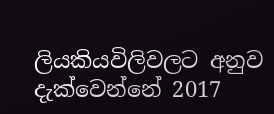ලියකියවිලිවලට අනුව දැක්වෙන්නේ 2017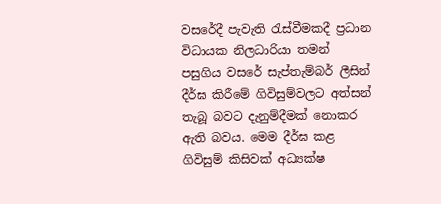වසරේදී පැවැති රැස්වීමකදී ප්‍රධාන විධායක නිලධාරියා තමන් පසුගිය වසරේ සැප්තැම්බර් ලීසින් දීර්ඝ කිරීමේ ගිවිසුම්වලට අත්සන් තැබූ බවට දැනුම්දීමක් නොකර ඇති බවය. මෙම දීර්ඝ කළ ගිවිසුම් කිසිවක් අධ්‍යක්ෂ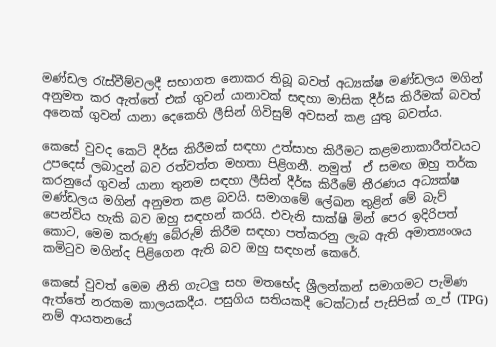මණ්ඩල රැස්වීම්වලදී සභාගත නොකර තිබූ බවත් අධ්‍යක්ෂ මණ්ඩලය මගින් අනුමත කර ඇත්තේ එක් ගුවන් යානාවක් සඳහා මාසික දීර්ඝ කිරීමක් බවත් අනෙක් ගුවන් යානා දෙකෙහි ලීසින් ගිවිසුම් අවසන් කළ යුතු බවත්ය.

කෙසේ වුවද කෙටි දීර්ඝ කිරීමක් සඳහා උත්සාහ කිරීමට කළමනාකාරීත්වයට උපදෙස් ලබාදුන් බව රත්වත්ත මහතා පිළිගනී. නමුත්  ඒ සමඟ ඔහු තර්ක කරනුයේ ගුවන් යානා තුනම සඳහා ලීසින් දීර්ඝ කිරීමේ තීරණය අධ්‍යක්ෂ මණ්ඩලය මගින් අනුමත කළ බවයි. සමාගමේ ලේඛන තුළින් මේ බැව් පෙන්විය හැකි බව ඔහු සඳහන් කරයි. එවැනි සාක්ෂි මින් පෙර ඉදිරිපත් කොට, මෙම කරුණු බේරුම් කිරීම සඳහා පත්කරනු ලැබ ඇති අමාත්‍යංශය කමිටුව මගින්ද පිළිගෙන ඇති බව ඔහු සඳහන් කෙරේ.

කෙසේ වුවත් මෙම නීති ගැටලු සහ මතභේද ශ්‍රීලන්කන් සමාගමට පැමිණ ඇත්තේ නරකම කාලයකදීය. පසුගිය සතියකදී ටෙක්ටාස් පැසිපික් ග_ප් (TPG) නම් ආයතනයේ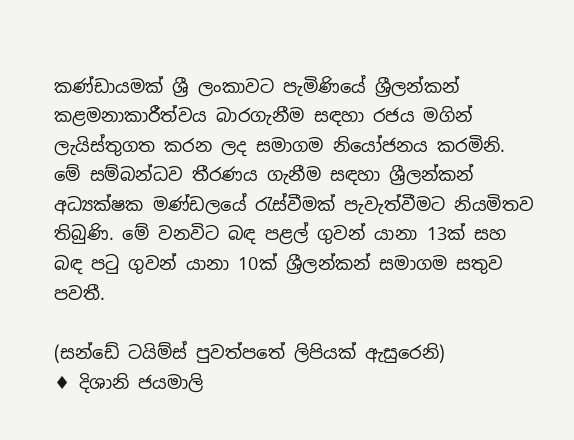කණ්ඩායමක් ශ්‍රී ලංකාවට පැමිණියේ ශ්‍රීලන්කන් කළමනාකාරීත්වය බාරගැනීම සඳහා රජය මගින් ලැයිස්තුගත කරන ලද සමාගම නියෝජනය කරමිනි.
මේ සම්බන්ධව තීරණය ගැනීම සඳහා ශ්‍රීලන්කන් අධ්‍යක්ෂක මණ්ඩලයේ රැස්වීමක් පැවැත්වීමට නියමිතව තිබුණි. මේ වනවිට බඳ පළල් ගුවන් යානා 13ක් සහ බඳ පටු ගුවන් යානා 10ක් ශ්‍රීලන්කන් සමාගම සතුව පවතී.

(සන්ඩේ ටයිම්ස් පුවත්පතේ ලිපියක් ඇසුරෙනි)
♦ දිශානි ජයමාලි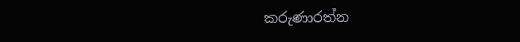කරුණාරත්න